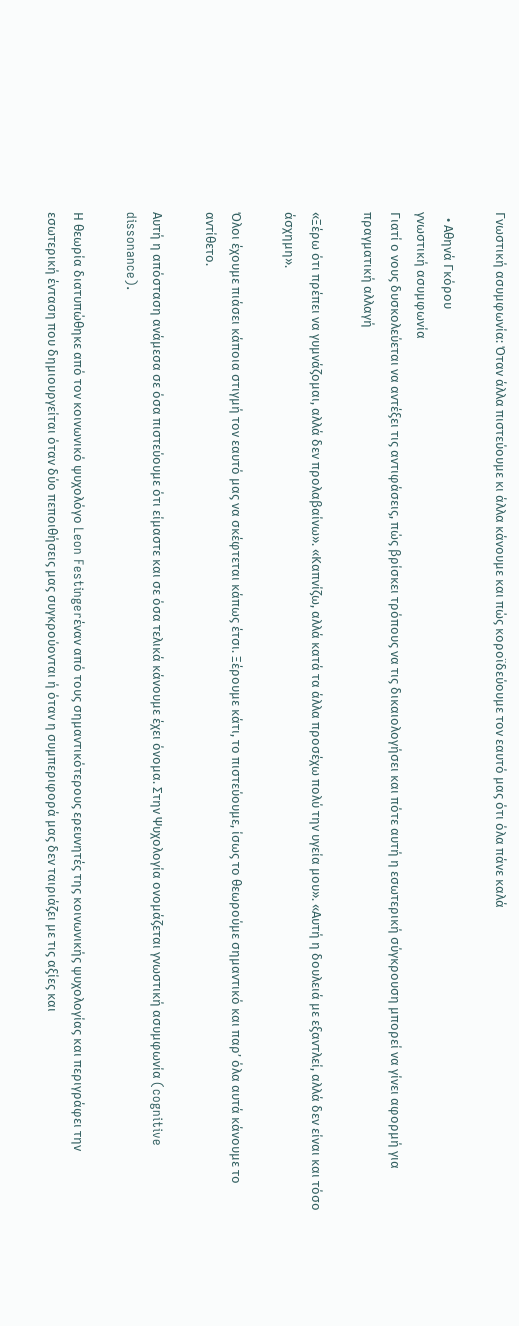Γνωστική ασυμφωνία: Όταν άλλα πιστεύουμε κι άλλα κάνουμε και πώς κοροϊδεύουμε τον εαυτό μας ότι όλα πάνε καλά

  • Αθηνά Γκόρου
γνωστική ασυμφωνία
Γιατί ο νους δυσκολεύεται να αντέξει τις αντιφάσεις, πώς βρίσκει τρόπους να τις δικαιολογήσει και πότε αυτή η εσωτερική σύγκρουση μπορεί να γίνει αφορμή για πραγματική αλλαγή

«Ξέρω ότι πρέπει να γυμνάζομαι, αλλά δεν προλαβαίνω». «Καπνίζω, αλλά κατά τα άλλα προσέχω πολύ την υγεία μου». «Αυτή η δουλειά με εξαντλεί, αλλά δεν είναι και τόσο άσχημη».

Όλοι έχουμε πιάσει κάποια στιγμή τον εαυτό μας να σκέφτεται κάπως έτσι. Ξέρουμε κάτι, το πιστεύουμε, ίσως το θεωρούμε σημαντικό και παρ’ όλα αυτά κάνουμε το αντίθετο.

Αυτή η απόσταση ανάμεσα σε όσα πιστεύουμε ότι είμαστε και σε όσα τελικά κάνουμε έχει όνομα. Στην Ψυχολογία ονομάζεται γνωστική ασυμφωνία (cognitive dissonance).

Η θεωρία διατυπώθηκε από τον κοινωνικό ψυχολόγο Leon Festingerέναν από τους σημαντικότερους ερευνητές της κοινωνικής ψυχολογίας και περιγράφει την εσωτερική ένταση που δημιουργείται όταν δύο πεποιθήσεις μας συγκρούονται ή όταν η συμπεριφορά μας δεν ταιριάζει με τις αξίες και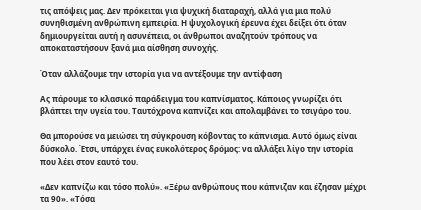τις απόψεις μας. Δεν πρόκειται για ψυχική διαταραχή, αλλά για μια πολύ συνηθισμένη ανθρώπινη εμπειρία. Η ψυχολογική έρευνα έχει δείξει ότι όταν δημιουργείται αυτή η ασυνέπεια, οι άνθρωποι αναζητούν τρόπους να αποκαταστήσουν ξανά μια αίσθηση συνοχής.

Όταν αλλάζουμε την ιστορία για να αντέξουμε την αντίφαση

Ας πάρουμε το κλασικό παράδειγμα του καπνίσματος. Κάποιος γνωρίζει ότι βλάπτει την υγεία του. Ταυτόχρονα καπνίζει και απολαμβάνει το τσιγάρο του.

Θα μπορούσε να μειώσει τη σύγκρουση κόβοντας το κάπνισμα. Αυτό όμως είναι δύσκολο. Έτσι, υπάρχει ένας ευκολότερος δρόμος: να αλλάξει λίγο την ιστορία που λέει στον εαυτό του.

«Δεν καπνίζω και τόσο πολύ». «Ξέρω ανθρώπους που κάπνιζαν και έζησαν μέχρι τα 90». «Τόσα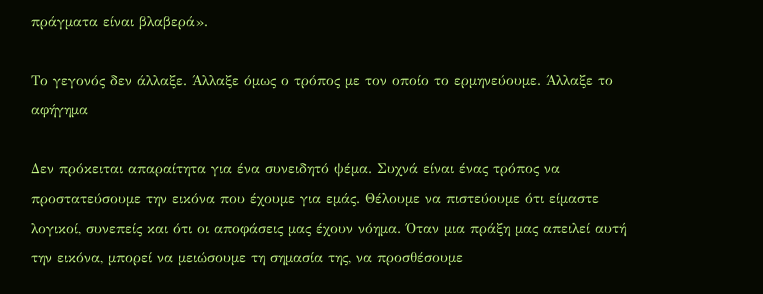πράγματα είναι βλαβερά».

Το γεγονός δεν άλλαξε. Άλλαξε όμως ο τρόπος με τον οποίο το ερμηνεύουμε. Άλλαξε το αφήγημα

Δεν πρόκειται απαραίτητα για ένα συνειδητό ψέμα. Συχνά είναι ένας τρόπος να προστατεύσουμε την εικόνα που έχουμε για εμάς. Θέλουμε να πιστεύουμε ότι είμαστε λογικοί, συνεπείς και ότι οι αποφάσεις μας έχουν νόημα. Όταν μια πράξη μας απειλεί αυτή την εικόνα, μπορεί να μειώσουμε τη σημασία της, να προσθέσουμε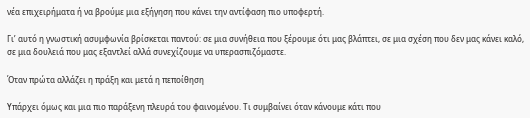νέα επιχειρήματα ή να βρούμε μια εξήγηση που κάνει την αντίφαση πιο υποφερτή.

Γι’ αυτό η γνωστική ασυμφωνία βρίσκεται παντού: σε μια συνήθεια που ξέρουμε ότι μας βλάπτει, σε μια σχέση που δεν μας κάνει καλό, σε μια δουλειά που μας εξαντλεί αλλά συνεχίζουμε να υπερασπιζόμαστε.

Όταν πρώτα αλλάζει η πράξη και μετά η πεποίθηση

Υπάρχει όμως και μια πιο παράξενη πλευρά του φαινομένου. Τι συμβαίνει όταν κάνουμε κάτι που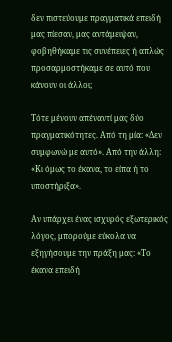δεν πιστεύουμε πραγματικά επειδή μας πίεσαν, μας αντάμειψαν, φοβηθήκαμε τις συνέπειες ή απλώς προσαρμοστήκαμε σε αυτό που κάνουν οι άλλοι;

Τότε μένουν απέναντί μας δύο πραγματικότητες. Από τη μία: «Δεν συμφωνώ με αυτό». Από την άλλη: «Κι όμως το έκανα, το είπα ή το υποστήριξα».

Αν υπάρχει ένας ισχυρός εξωτερικός λόγος, μπορούμε εύκολα να εξηγήσουμε την πράξη μας: «Το έκανα επειδή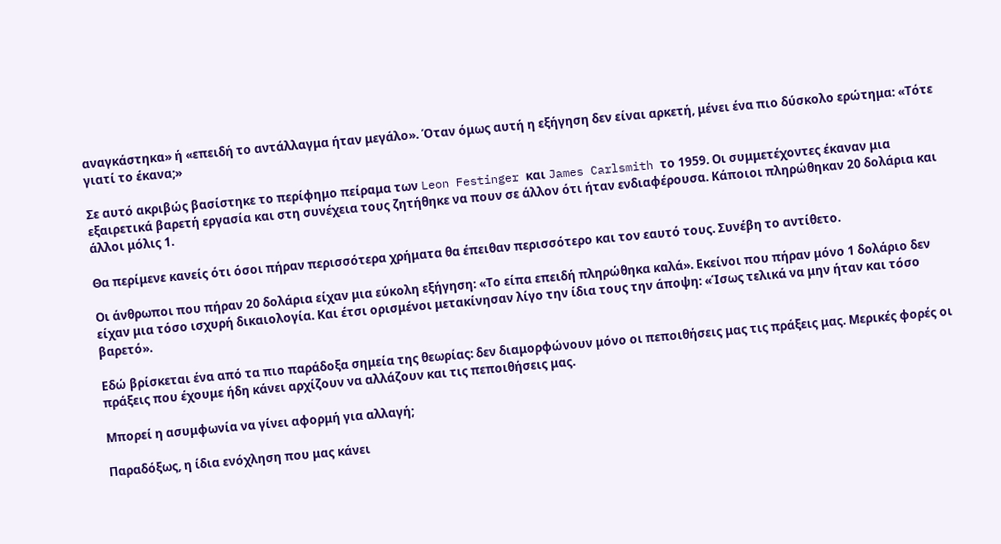αναγκάστηκα» ή «επειδή το αντάλλαγμα ήταν μεγάλο». Όταν όμως αυτή η εξήγηση δεν είναι αρκετή, μένει ένα πιο δύσκολο ερώτημα: «Τότε γιατί το έκανα;»

Σε αυτό ακριβώς βασίστηκε το περίφημο πείραμα των Leon Festinger και James Carlsmith το 1959. Οι συμμετέχοντες έκαναν μια εξαιρετικά βαρετή εργασία και στη συνέχεια τους ζητήθηκε να πουν σε άλλον ότι ήταν ενδιαφέρουσα. Κάποιοι πληρώθηκαν 20 δολάρια και άλλοι μόλις 1.

Θα περίμενε κανείς ότι όσοι πήραν περισσότερα χρήματα θα έπειθαν περισσότερο και τον εαυτό τους. Συνέβη το αντίθετο.

Οι άνθρωποι που πήραν 20 δολάρια είχαν μια εύκολη εξήγηση: «Το είπα επειδή πληρώθηκα καλά». Εκείνοι που πήραν μόνο 1 δολάριο δεν είχαν μια τόσο ισχυρή δικαιολογία. Και έτσι ορισμένοι μετακίνησαν λίγο την ίδια τους την άποψη: «Ίσως τελικά να μην ήταν και τόσο βαρετό».

Εδώ βρίσκεται ένα από τα πιο παράδοξα σημεία της θεωρίας: δεν διαμορφώνουν μόνο οι πεποιθήσεις μας τις πράξεις μας. Μερικές φορές οι πράξεις που έχουμε ήδη κάνει αρχίζουν να αλλάζουν και τις πεποιθήσεις μας.

Μπορεί η ασυμφωνία να γίνει αφορμή για αλλαγή;

Παραδόξως, η ίδια ενόχληση που μας κάνει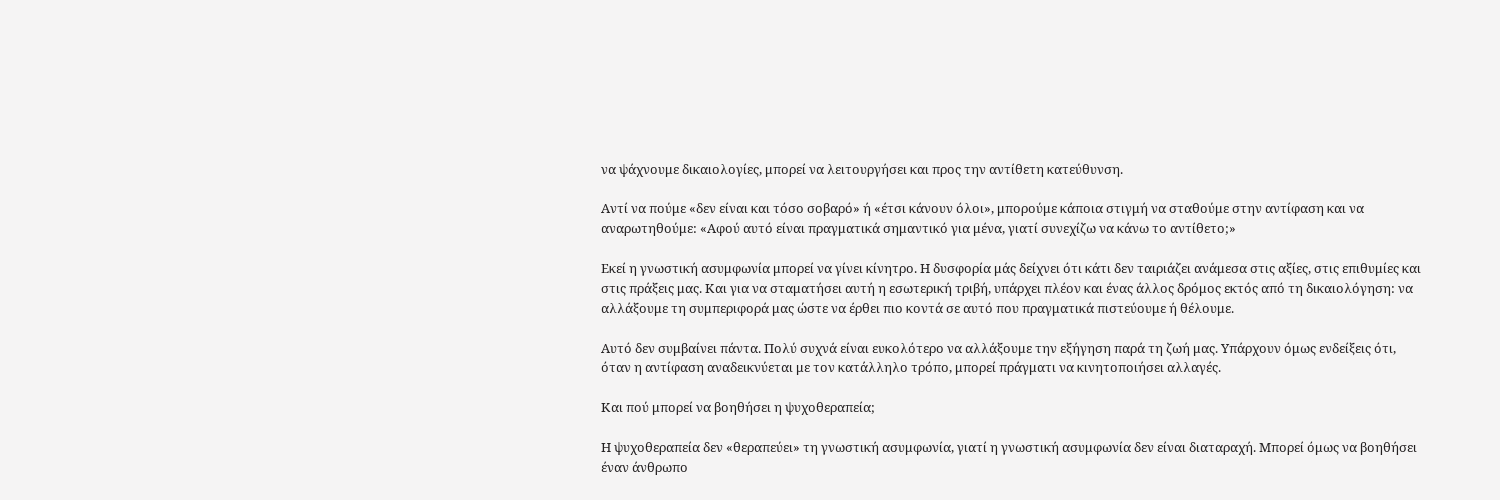να ψάχνουμε δικαιολογίες, μπορεί να λειτουργήσει και προς την αντίθετη κατεύθυνση.

Αντί να πούμε «δεν είναι και τόσο σοβαρό» ή «έτσι κάνουν όλοι», μπορούμε κάποια στιγμή να σταθούμε στην αντίφαση και να αναρωτηθούμε: «Αφού αυτό είναι πραγματικά σημαντικό για μένα, γιατί συνεχίζω να κάνω το αντίθετο;»

Εκεί η γνωστική ασυμφωνία μπορεί να γίνει κίνητρο. Η δυσφορία μάς δείχνει ότι κάτι δεν ταιριάζει ανάμεσα στις αξίες, στις επιθυμίες και στις πράξεις μας. Και για να σταματήσει αυτή η εσωτερική τριβή, υπάρχει πλέον και ένας άλλος δρόμος εκτός από τη δικαιολόγηση: να αλλάξουμε τη συμπεριφορά μας ώστε να έρθει πιο κοντά σε αυτό που πραγματικά πιστεύουμε ή θέλουμε.

Αυτό δεν συμβαίνει πάντα. Πολύ συχνά είναι ευκολότερο να αλλάξουμε την εξήγηση παρά τη ζωή μας. Υπάρχουν όμως ενδείξεις ότι, όταν η αντίφαση αναδεικνύεται με τον κατάλληλο τρόπο, μπορεί πράγματι να κινητοποιήσει αλλαγές.

Και πού μπορεί να βοηθήσει η ψυχοθεραπεία;

Η ψυχοθεραπεία δεν «θεραπεύει» τη γνωστική ασυμφωνία, γιατί η γνωστική ασυμφωνία δεν είναι διαταραχή. Μπορεί όμως να βοηθήσει έναν άνθρωπο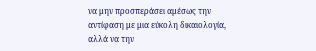να μην προσπεράσει αμέσως την αντίφαση με μια εύκολη δικαιολογία, αλλά να την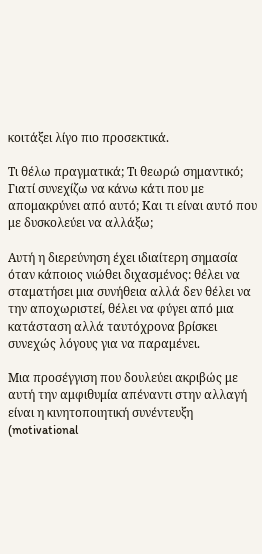κοιτάξει λίγο πιο προσεκτικά.

Τι θέλω πραγματικά; Τι θεωρώ σημαντικό; Γιατί συνεχίζω να κάνω κάτι που με απομακρύνει από αυτό; Και τι είναι αυτό που με δυσκολεύει να αλλάξω;

Αυτή η διερεύνηση έχει ιδιαίτερη σημασία όταν κάποιος νιώθει διχασμένος: θέλει να σταματήσει μια συνήθεια αλλά δεν θέλει να την αποχωριστεί, θέλει να φύγει από μια κατάσταση αλλά ταυτόχρονα βρίσκει συνεχώς λόγους για να παραμένει.

Μια προσέγγιση που δουλεύει ακριβώς με αυτή την αμφιθυμία απέναντι στην αλλαγή είναι η κινητοποιητική συνέντευξη (motivational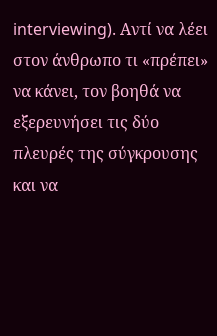interviewing). Αντί να λέει στον άνθρωπο τι «πρέπει» να κάνει, τον βοηθά να εξερευνήσει τις δύο πλευρές της σύγκρουσης και να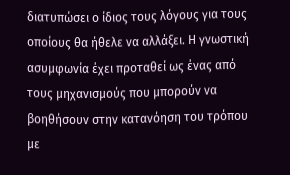διατυπώσει ο ίδιος τους λόγους για τους οποίους θα ήθελε να αλλάξει. Η γνωστική ασυμφωνία έχει προταθεί ως ένας από τους μηχανισμούς που μπορούν να βοηθήσουν στην κατανόηση του τρόπου με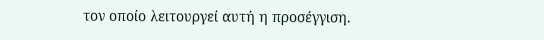τον οποίο λειτουργεί αυτή η προσέγγιση.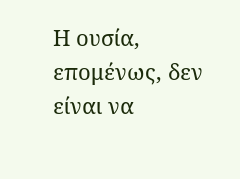Η ουσία, επομένως, δεν είναι να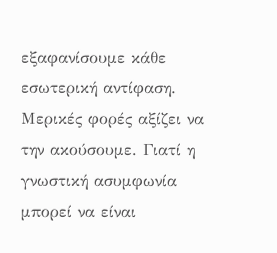εξαφανίσουμε κάθε εσωτερική αντίφαση. Μερικές φορές αξίζει να την ακούσουμε. Γιατί η γνωστική ασυμφωνία μπορεί να είναι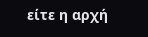είτε η αρχή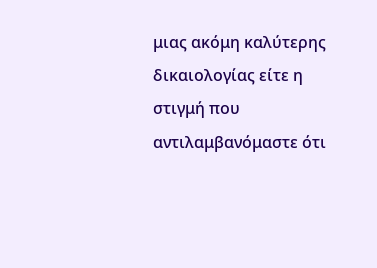μιας ακόμη καλύτερης δικαιολογίας είτε η στιγμή που αντιλαμβανόμαστε ότι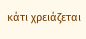κάτι χρειάζεται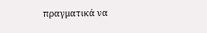πραγματικά να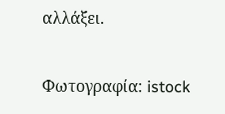αλλάξει.

Φωτογραφία: istock